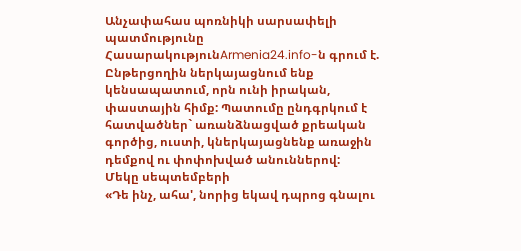Անչափահաս պոռնիկի սարսափելի պատմությունը
ՀասարակությունArmenia24.info-ն գրում է.
Ընթերցողին ներկայացնում ենք կենսապատում, որն ունի իրական, փաստային հիմք: Պատումը ընդգրկում է հատվածներ` առանձնացված քրեական գործից, ուստի, կներկայացնենք առաջին դեմքով ու փոփոխված անուններով:
Մեկը սեպտեմբերի
«Դե ինչ, ահա', նորից եկավ դպրոց գնալու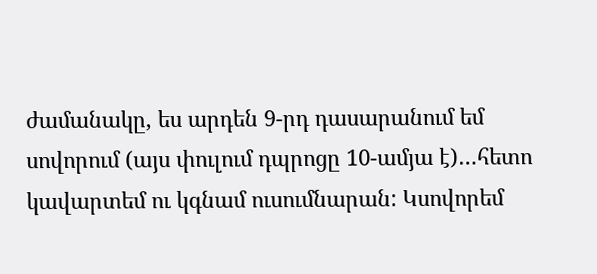ժամանակը, ես արդեն 9-րդ դասարանում եմ սովորում (այս փուլում դպրոցը 10-ամյա է)…հետո կավարտեմ ու կգնամ ուսումնարան: Կսովորեմ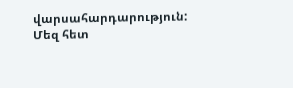վարսահարդարություն: Մեզ հետ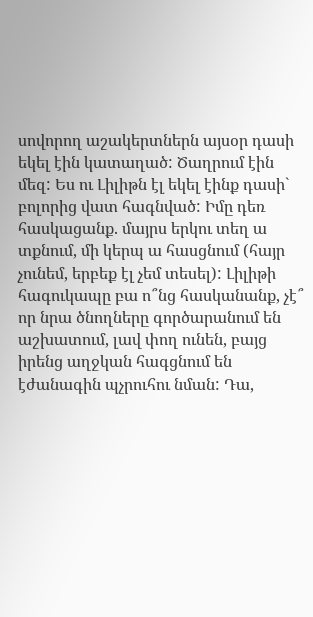սովորող աշակերտներն այսօր դասի եկել էին կատաղած: Ծաղրում էին մեզ: Ես ու Լիլիթն էլ եկել էինք դասի` բոլորից վատ հագնված: Իմը դեռ հասկացանք. մայրս երկու տեղ ա տքնում, մի կերպ ա հասցնում (հայր չունեմ, երբեք էլ չեմ տեսել): Լիլիթի հագուկապը բա ո՞նց հասկանանք, չէ՞ որ նրա ծնողները գործարանում են աշխատում, լավ փող ունեն, բայց իրենց աղջկան հագցնում են էժանագին պչրուհու նման: Դա,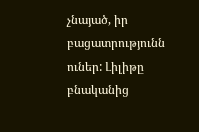չնայած, իր բացատրությունն ուներ: Լիլիթը բնականից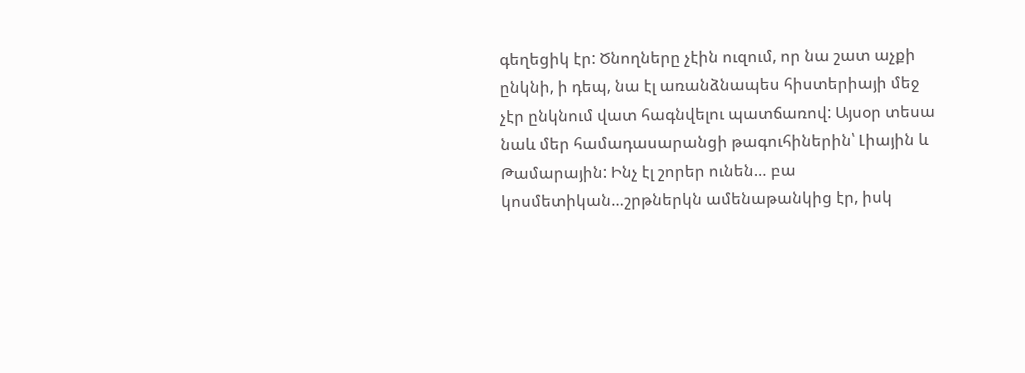գեղեցիկ էր: Ծնողները չէին ուզում, որ նա շատ աչքի ընկնի, ի դեպ, նա էլ առանձնապես հիստերիայի մեջ չէր ընկնում վատ հագնվելու պատճառով: Այսօր տեսա նաև մեր համադասարանցի թագուհիներին՝ Լիային և Թամարային: Ինչ էլ շորեր ունեն… բա կոսմետիկան…շրթներկն ամենաթանկից էր, իսկ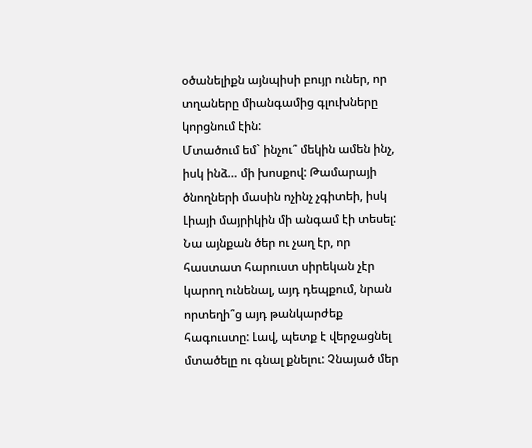օծանելիքն այնպիսի բույր ուներ, որ տղաները միանգամից գլուխները կորցնում էին:
Մտածում եմ` ինչու՞ մեկին ամեն ինչ, իսկ ինձ… մի խոսքով: Թամարայի ծնողների մասին ոչինչ չգիտեի, իսկ Լիայի մայրիկին մի անգամ էի տեսել: Նա այնքան ծեր ու չաղ էր, որ հաստատ հարուստ սիրեկան չէր կարող ունենալ, այդ դեպքում, նրան որտեղի՞ց այդ թանկարժեք հագուստը: Լավ, պետք է վերջացնել մտածելը ու գնալ քնելու: Չնայած մեր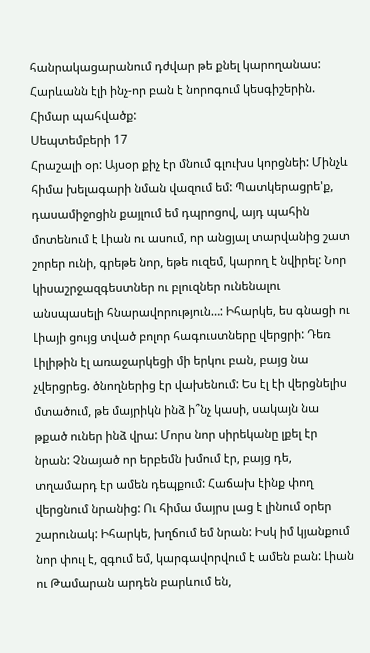հանրակացարանում դժվար թե քնել կարողանաս: Հարևանն էլի ինչ-որ բան է նորոգում կեսգիշերին. Հիմար պահվածք:
Սեպտեմբերի 17
Հրաշալի օր: Այսօր քիչ էր մնում գլուխս կորցնեի: Մինչև հիմա խելագարի նման վազում եմ: Պատկերացրե'ք, դասամիջոցին քայլում եմ դպրոցով, այդ պահին մոտենում է Լիան ու ասում, որ անցյալ տարվանից շատ շորեր ունի, գրեթե նոր, եթե ուզեմ, կարող է նվիրել: Նոր կիսաշրջազգեստներ ու բլուզներ ունենալու անսպասելի հնարավորություն…: Իհարկե, ես գնացի ու Լիայի ցույց տված բոլոր հագուստները վերցրի: Դեռ Լիլիթին էլ առաջարկեցի մի երկու բան, բայց նա չվերցրեց. ծնողներից էր վախենում: Ես էլ էի վերցնելիս մտածում, թե մայրիկն ինձ ի՞նչ կասի, սակայն նա թքած ուներ ինձ վրա: Մորս նոր սիրեկանը լքել էր նրան: Չնայած որ երբեմն խմում էր, բայց դե, տղամարդ էր ամեն դեպքում: Հաճախ էինք փող վերցնում նրանից: Ու հիմա մայրս լաց է լինում օրեր շարունակ: Իհարկե, խղճում եմ նրան: Իսկ իմ կյանքում նոր փուլ է, զգում եմ, կարգավորվում է ամեն բան: Լիան ու Թամարան արդեն բարևում են,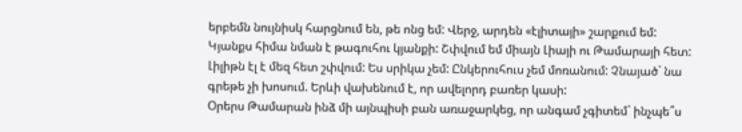երբեմն նույնիսկ հարցնում են, թե ոնց եմ: Վերջ, արդեն «էլիտայի» շարքում եմ: Կյանքս հիմա նման է թագուհու կյանքի: Շփվում եմ միայն Լիայի ու Թամարայի հետ: Լիլիթն էլ է մեզ հետ շփվում: Ես սրիկա չեմ: Ընկերուհուս չեմ մոռանում: Չնայած` նա գրեթե չի խոսում. Երևի վախենում է, որ ավելորդ բառեր կասի:
Օրերս Թամարան ինձ մի այնպիսի բան առաջարկեց, որ անգամ չգիտեմ` ինչպե՞ս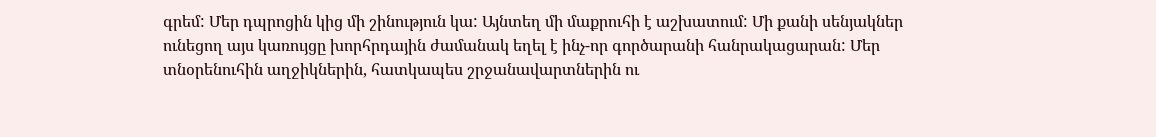գրեմ: Մեր դպրոցին կից մի շինություն կա: Այնտեղ մի մաքրուհի է աշխատում: Մի քանի սենյակներ ունեցող այս կառույցը խորհրդային ժամանակ եղել է ինչ-որ գործարանի հանրակացարան: Մեր տնօրենուհին աղջիկներին, հատկապես շրջանավարտներին ու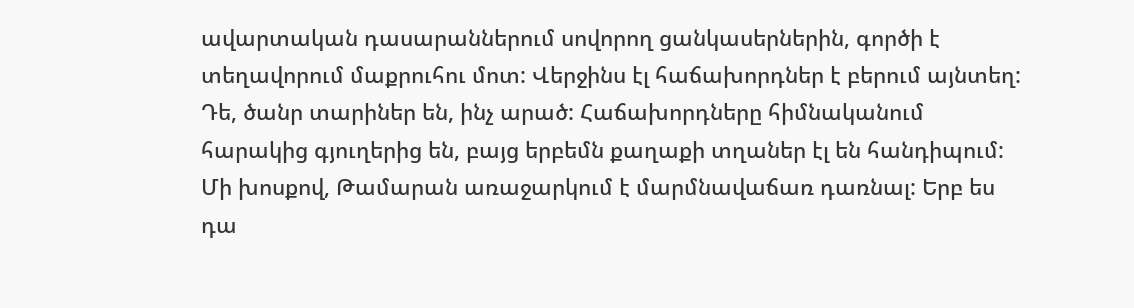ավարտական դասարաններում սովորող ցանկասերներին, գործի է տեղավորում մաքրուհու մոտ: Վերջինս էլ հաճախորդներ է բերում այնտեղ: Դե, ծանր տարիներ են, ինչ արած: Հաճախորդները հիմնականում հարակից գյուղերից են, բայց երբեմն քաղաքի տղաներ էլ են հանդիպում: Մի խոսքով, Թամարան առաջարկում է մարմնավաճառ դառնալ: Երբ ես դա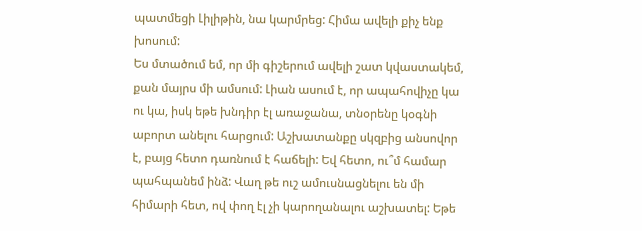պատմեցի Լիլիթին, նա կարմրեց: Հիմա ավելի քիչ ենք խոսում:
Ես մտածում եմ, որ մի գիշերում ավելի շատ կվաստակեմ, քան մայրս մի ամսում: Լիան ասում է, որ ապահովիչը կա ու կա, իսկ եթե խնդիր էլ առաջանա, տնօրենը կօգնի աբորտ անելու հարցում: Աշխատանքը սկզբից անսովոր է, բայց հետո դառնում է հաճելի: Եվ հետո, ու՞մ համար պահպանեմ ինձ: Վաղ թե ուշ ամուսնացնելու են մի հիմարի հետ, ով փող էլ չի կարողանալու աշխատել: Եթե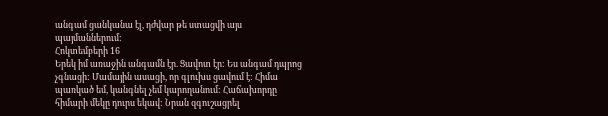անգամ ցանկանա էլ, դժվար թե ստացվի այս պայմաններում:
Հոկտեմբերի 16
Երեկ իմ առաջին անգամն էր. Ցավոտ էր: Ես անգամ դպրոց չգնացի: Մամային ասացի, որ գլուխս ցավում է: Հիմա պառկած եմ, կանգնել չեմ կարողանում: Հաճախորդը հիմարի մեկը դուրս եկավ: Նրան զգուշացրել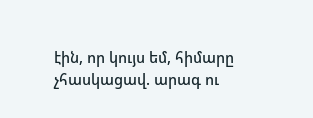էին, որ կույս եմ, հիմարը չհասկացավ. արագ ու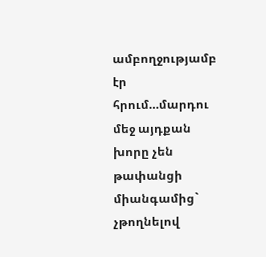ամբողջությամբ էր հրում…մարդու մեջ այդքան խորը չեն թափանցի միանգամից` չթողնելով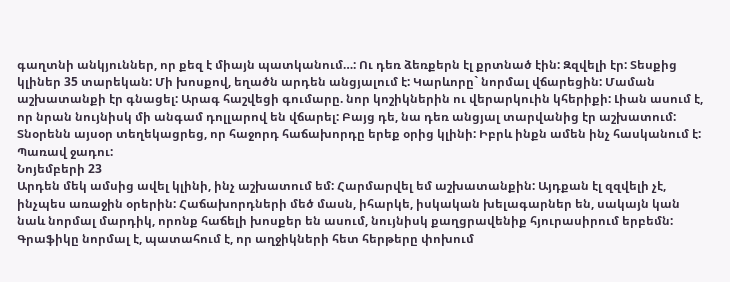գաղտնի անկյուններ, որ քեզ է միայն պատկանում…: Ու դեռ ձեռքերն էլ քրտնած էին: Զզվելի էր: Տեսքից կլիներ 35 տարեկան: Մի խոսքով, եղածն արդեն անցյալում է: Կարևորը` նորմալ վճարեցին: Մաման աշխատանքի էր գնացել: Արագ հաշվեցի գումարը. նոր կոշիկներին ու վերարկուին կհերիքի: Լիան ասում է, որ նրան նույնիսկ մի անգամ դոլլարով են վճարել: Բայց դե, նա դեռ անցյալ տարվանից էր աշխատում: Տնօրենն այսօր տեղեկացրեց, որ հաջորդ հաճախորդը երեք օրից կլինի: Իբրև ինքն ամեն ինչ հասկանում է: Պառավ ջադու:
Նոյեմբերի 23
Արդեն մեկ ամսից ավել կլինի, ինչ աշխատում եմ: Հարմարվել եմ աշխատանքին: Այդքան էլ զզվելի չէ, ինչպես առաջին օրերին: Հաճախորդների մեծ մասն, իհարկե, իսկական խելագարներ են, սակայն կան նաև նորմալ մարդիկ, որոնք հաճելի խոսքեր են ասում, նույնիսկ քաղցրավենիք հյուրասիրում երբեմն: Գրաֆիկը նորմալ է, պատահում է, որ աղջիկների հետ հերթերը փոխում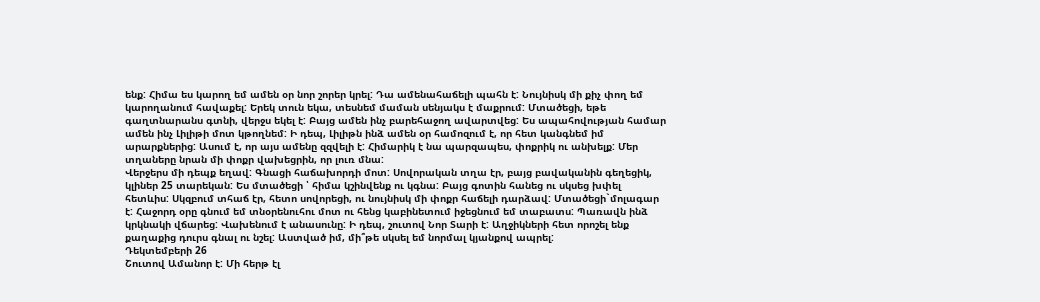ենք: Հիմա ես կարող եմ ամեն օր նոր շորեր կրել: Դա ամենահաճելի պահն է: Նույնիսկ մի քիչ փող եմ կարողանում հավաքել: Երեկ տուն եկա, տեսնեմ մաման սենյակս է մաքրում: Մտածեցի, եթե գաղտնարանս գտնի, վերջս եկել է: Բայց ամեն ինչ բարեհաջող ավարտվեց: Ես ապահովության համար ամեն ինչ Լիլիթի մոտ կթողնեմ: Ի դեպ, Լիլիթն ինձ ամեն օր համոզում է, որ հետ կանգնեմ իմ արարքներից: Ասում է, որ այս ամենը զզվելի է: Հիմարիկ է նա պարզապես, փոքրիկ ու անխելք: Մեր տղաները նրան մի փոքր վախեցրին, որ լուռ մնա:
Վերջերս մի դեպք եղավ: Գնացի հաճախորդի մոտ: Սովորական տղա էր, բայց բավականին գեղեցիկ, կլիներ 25 տարեկան: Ես մտածեցի ՝ հիմա կշինվենք ու կգնա: Բայց գոտին հանեց ու սկսեց խփել հետևիս: Սկզբում տհաճ էր, հետո սովորեցի, ու նույնիսկ մի փոքր հաճելի դարձավ: Մտածեցի`մոլագար է: Հաջորդ օրը գնում եմ տնօրենուհու մոտ ու հենց կաբինետում իջեցնում եմ տաբատս: Պառավն ինձ կրկնակի վճարեց: Վախենում է անասունը: Ի դեպ, շուտով Նոր Տարի է: Աղջիկների հետ որոշել ենք քաղաքից դուրս գնալ ու նշել: Աստված իմ, մի՞թե սկսել եմ նորմալ կյանքով ապրել:
Դեկտեմբերի 26
Շուտով Ամանոր է: Մի հերթ էլ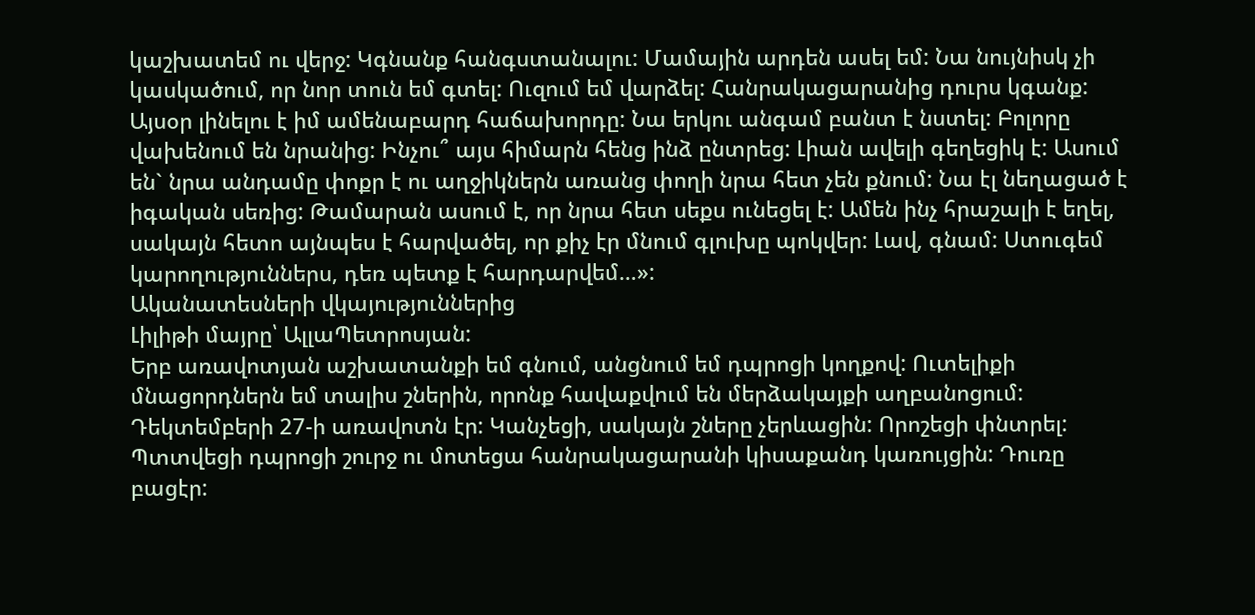կաշխատեմ ու վերջ: Կգնանք հանգստանալու: Մամային արդեն ասել եմ: Նա նույնիսկ չի կասկածում, որ նոր տուն եմ գտել: Ուզում եմ վարձել: Հանրակացարանից դուրս կգանք: Այսօր լինելու է իմ ամենաբարդ հաճախորդը: Նա երկու անգամ բանտ է նստել: Բոլորը վախենում են նրանից: Ինչու՞ այս հիմարն հենց ինձ ընտրեց: Լիան ավելի գեղեցիկ է: Ասում են` նրա անդամը փոքր է ու աղջիկներն առանց փողի նրա հետ չեն քնում: Նա էլ նեղացած է իգական սեռից: Թամարան ասում է, որ նրա հետ սեքս ունեցել է: Ամեն ինչ հրաշալի է եղել, սակայն հետո այնպես է հարվածել, որ քիչ էր մնում գլուխը պոկվեր: Լավ, գնամ: Ստուգեմ կարողություններս, դեռ պետք է հարդարվեմ…»:
Ականատեսների վկայություններից
Լիլիթի մայրը՝ ԱլլաՊետրոսյան:
Երբ առավոտյան աշխատանքի եմ գնում, անցնում եմ դպրոցի կողքով: Ուտելիքի մնացորդներն եմ տալիս շներին, որոնք հավաքվում են մերձակայքի աղբանոցում:
Դեկտեմբերի 27-ի առավոտն էր: Կանչեցի, սակայն շները չերևացին: Որոշեցի փնտրել: Պտտվեցի դպրոցի շուրջ ու մոտեցա հանրակացարանի կիսաքանդ կառույցին: Դուռը բացէր: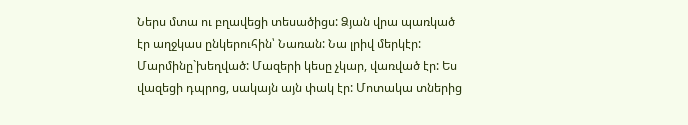Ներս մտա ու բղավեցի տեսածիցս: Ձյան վրա պառկած էր աղջկաս ընկերուհին՝ Նառան: Նա լրիվ մերկէր: Մարմինը`խեղված: Մազերի կեսը չկար, վառված էր: Ես վազեցի դպրոց, սակայն այն փակ էր: Մոտակա տներից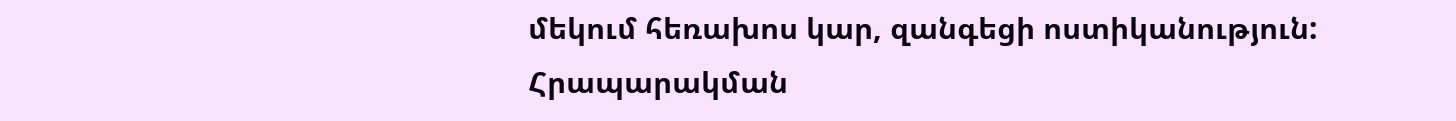մեկում հեռախոս կար, զանգեցի ոստիկանություն:
Հրապարակման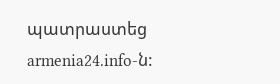պատրաստեց armenia24.info-ն: